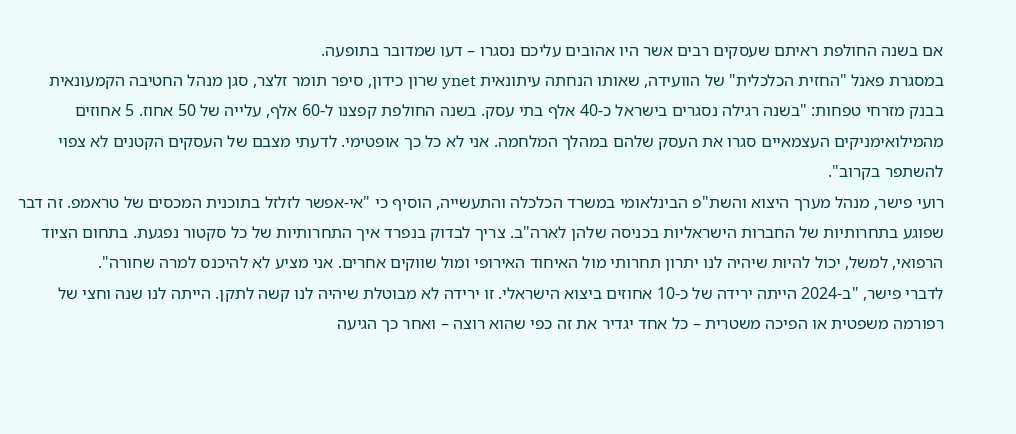אם בשנה החולפת ראיתם שעסקים רבים אשר היו אהובים עליכם נסגרו – דעו שמדובר בתופעה.
במסגרת פאנל "החזית הכלכלית" של הוועידה, שאותו הנחתה עיתונאית ynet שרון כידון, סיפר תומר זלצר, סגן מנהל החטיבה הקמעונאית בבנק מזרחי טפחות: "בשנה רגילה נסגרים בישראל כ-40 אלף בתי עסק. בשנה החולפת קפצנו ל-60 אלף, עלייה של 50 אחוז. 5 אחוזים מהמילואימניקים העצמאיים סגרו את העסק שלהם במהלך המלחמה. אני לא כל כך אופטימי. לדעתי מצבם של העסקים הקטנים לא צפוי להשתפר בקרוב".
רועי פישר, מנהל מערך היצוא והשת"פ הבינלאומי במשרד הכלכלה והתעשייה, הוסיף כי "אי-אפשר לזלזל בתוכנית המכסים של טראמפ. זה דבר שפוגע בתחרותיות של החברות הישראליות בכניסה שלהן לארה"ב. צריך לבדוק בנפרד איך התחרותיות של כל סקטור נפגעת. בתחום הציוד הרפואי, למשל, יכול להיות שיהיה לנו יתרון תחרותי מול האיחוד האירופי ומול שווקים אחרים. אני מציע לא להיכנס למרה שחורה".
לדברי פישר, "ב-2024 הייתה ירידה של כ-10 אחוזים ביצוא הישראלי. זו ירידה לא מבוטלת שיהיה לנו קשה לתקן. הייתה לנו שנה וחצי של רפורמה משפטית או הפיכה משטרית – כל אחד יגדיר את זה כפי שהוא רוצה – ואחר כך הגיעה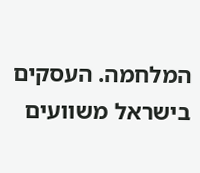המלחמה. העסקים בישראל משוועים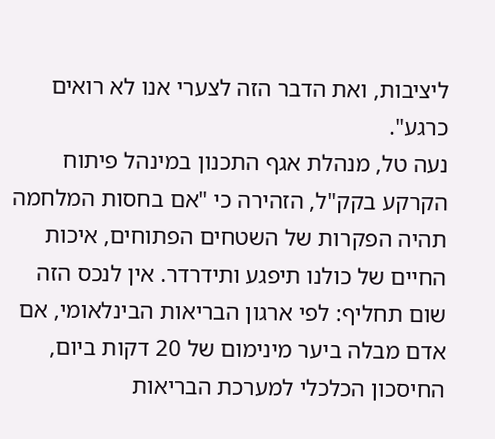ליציבות, ואת הדבר הזה לצערי אנו לא רואים כרגע".
נעה טל, מנהלת אגף התכנון במינהל פיתוח הקרקע בקק"ל, הזהירה כי "אם בחסות המלחמה תהיה הפקרות של השטחים הפתוחים, איכות החיים של כולנו תיפגע ותידרדר. אין לנכס הזה שום תחליף: לפי ארגון הבריאות הבינלאומי, אם אדם מבלה ביער מינימום של 20 דקות ביום, החיסכון הכלכלי למערכת הבריאות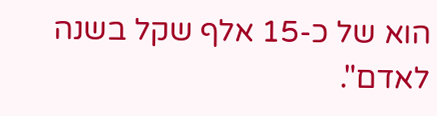הוא של כ-15 אלף שקל בשנה לאדם".